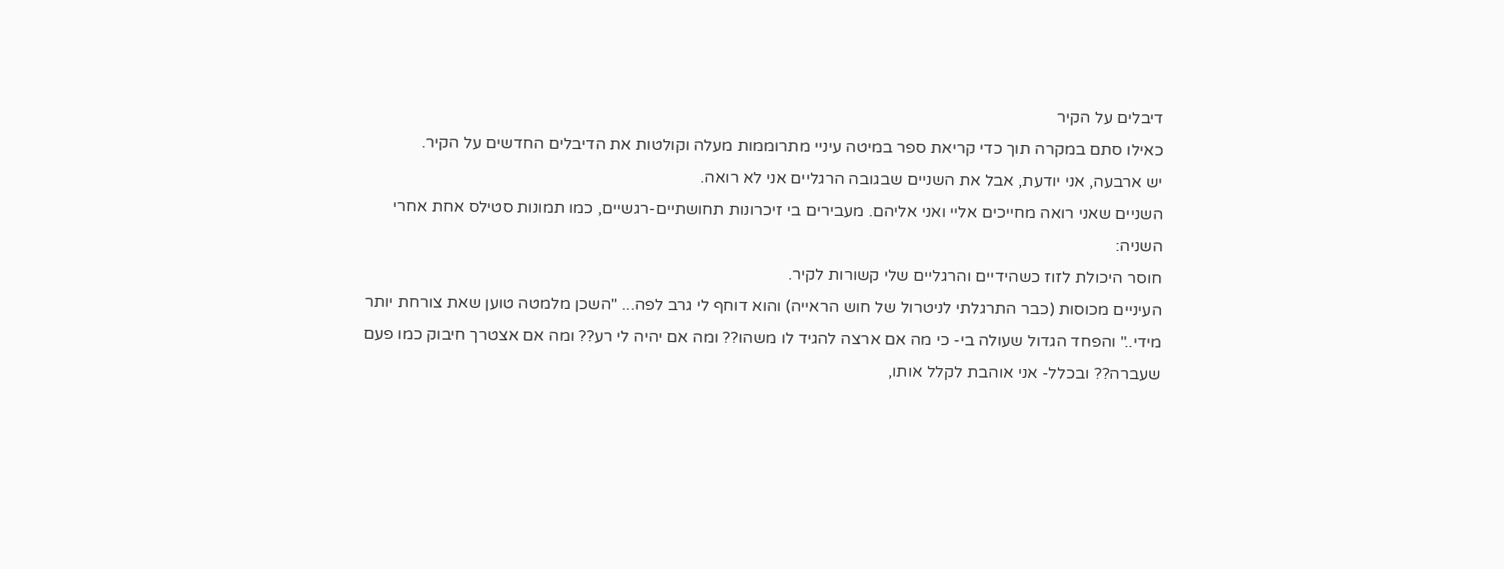דיבלים על הקיר
כאילו סתם במקרה תוך כדי קריאת ספר במיטה עיניי מתרוממות מעלה וקולטות את הדיבלים החדשים על הקיר.
יש ארבעה, אני יודעת, אבל את השניים שבגובה הרגליים אני לא רואה.
השניים שאני רואה מחייכים אליי ואני אליהם. מעבירים בי זיכרונות תחושתיים-רגשיים, כמו תמונות סטילס אחת אחרי השניה:
חוסר היכולת לזוז כשהידיים והרגליים שלי קשורות לקיר.
העיניים מכוסות (כבר התרגלתי לניטרול של חוש הראייה) והוא דוחף לי גרב לפה... "השכן מלמטה טוען שאת צורחת יותר מידי.." והפחד הגדול שעולה בי- כי מה אם ארצה להגיד לו משהו?? ומה אם יהיה לי רע?? ומה אם אצטרך חיבוק כמו פעם שעברה?? ובכלל- אני אוהבת לקלל אותו,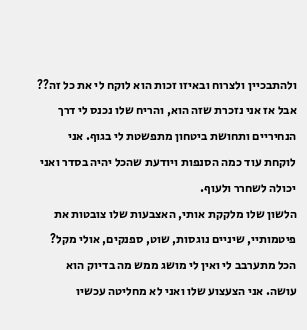ולהתבכיין ולצרוח ובאיזו זכות הוא לוקח לי את כל זה??
אבל אז אני נזכרת שזה הוא, והריח שלו נכנס לי דרך הנחיריים ותחושת ביטחון מתפשטת לי בגוף. אני לוקחת עוד כמה הסנפות ויודעת שהכל יהיה בסדר ואני יכולה לשחרר ולעוף.
הלשון שלו מלקקת אותי, האצבעות שלו צובטות את פיטמותיי, שיניים נוגסות, שוט, ספנקים, אולי מקל? הכל מתערבב לי ואין לי מושג ממש מה בדיוק הוא עושה. אני הצעצוע שלו ואני לא מחליטה עכשיו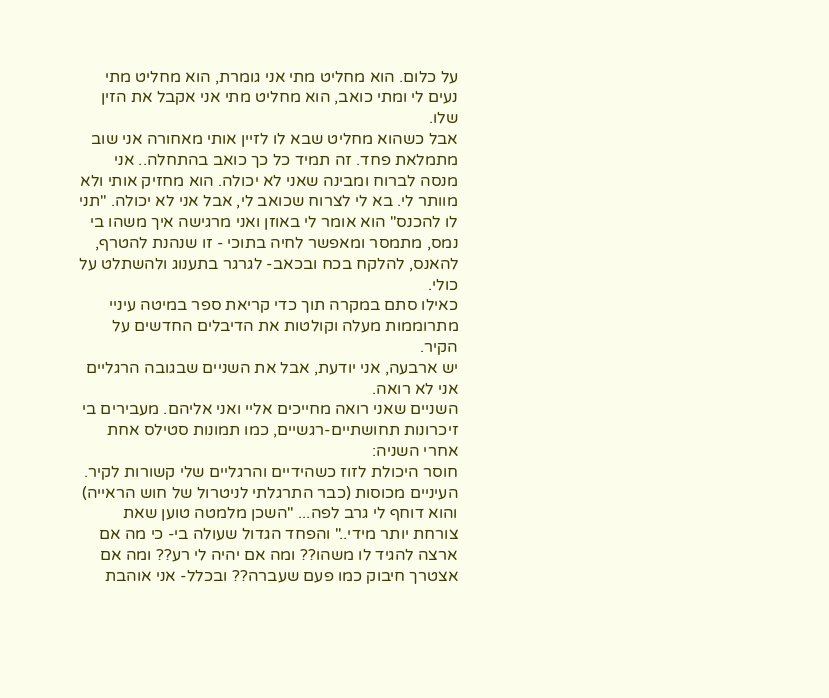על כלום. הוא מחליט מתי אני גומרת, הוא מחליט מתי נעים לי ומתי כואב, הוא מחליט מתי אני אקבל את הזין שלו.
אבל כשהוא מחליט שבא לו לזיין אותי מאחורה אני שוב מתמלאת פחד. זה תמיד כל כך כואב בהתחלה.. אני מנסה לברוח ומבינה שאני לא יכולה. הוא מחזיק אותי ולא מוותר לי. בא לי לצרוח שכואב לי, אבל אני לא יכולה. "תני לו להכנס" הוא אומר לי באוזן ואני מרגישה איך משהו בי נמס, מתמסר ומאפשר לחיה בתוכי - זו שנהנת להטרף, להאנס, להלקח בכח ובכאב- לגרגר בתענוג ולהשתלט על כולי.
כאילו סתם במקרה תוך כדי קריאת ספר במיטה עיניי מתרוממות מעלה וקולטות את הדיבלים החדשים על הקיר.
יש ארבעה, אני יודעת, אבל את השניים שבגובה הרגליים אני לא רואה.
השניים שאני רואה מחייכים אליי ואני אליהם. מעבירים בי זיכרונות תחושתיים-רגשיים, כמו תמונות סטילס אחת אחרי השניה:
חוסר היכולת לזוז כשהידיים והרגליים שלי קשורות לקיר.
העיניים מכוסות (כבר התרגלתי לניטרול של חוש הראייה) והוא דוחף לי גרב לפה... "השכן מלמטה טוען שאת צורחת יותר מידי.." והפחד הגדול שעולה בי- כי מה אם ארצה להגיד לו משהו?? ומה אם יהיה לי רע?? ומה אם אצטרך חיבוק כמו פעם שעברה?? ובכלל- אני אוהבת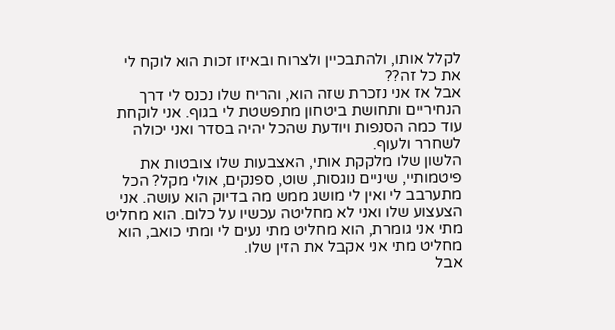לקלל אותו, ולהתבכיין ולצרוח ובאיזו זכות הוא לוקח לי את כל זה??
אבל אז אני נזכרת שזה הוא, והריח שלו נכנס לי דרך הנחיריים ותחושת ביטחון מתפשטת לי בגוף. אני לוקחת עוד כמה הסנפות ויודעת שהכל יהיה בסדר ואני יכולה לשחרר ולעוף.
הלשון שלו מלקקת אותי, האצבעות שלו צובטות את פיטמותיי, שיניים נוגסות, שוט, ספנקים, אולי מקל? הכל מתערבב לי ואין לי מושג ממש מה בדיוק הוא עושה. אני הצעצוע שלו ואני לא מחליטה עכשיו על כלום. הוא מחליט מתי אני גומרת, הוא מחליט מתי נעים לי ומתי כואב, הוא מחליט מתי אני אקבל את הזין שלו.
אבל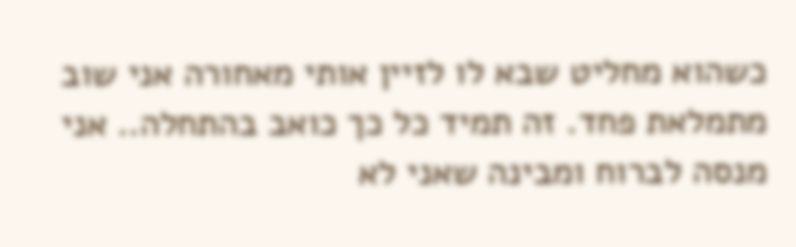כשהוא מחליט שבא לו לזיין אותי מאחורה אני שוב מתמלאת פחד. זה תמיד כל כך כואב בהתחלה.. אני מנסה לברוח ומבינה שאני לא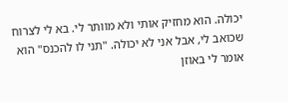יכולה. הוא מחזיק אותי ולא מוותר לי. בא לי לצרוח שכואב לי, אבל אני לא יכולה. "תני לו להכנס" הוא אומר לי באוזן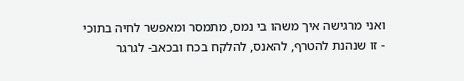ואני מרגישה איך משהו בי נמס, מתמסר ומאפשר לחיה בתוכי - זו שנהנת להטרף, להאנס, להלקח בכח ובכאב- לגרגר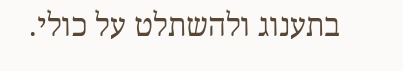בתענוג ולהשתלט על כולי.